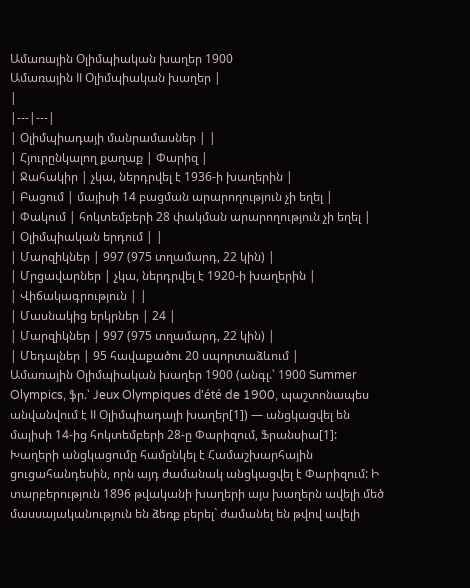Ամառային Օլիմպիական խաղեր 1900
Ամառային II Օլիմպիական խաղեր |
|
|---|---|
| Օլիմպիադայի մանրամասներ | |
| Հյուրընկալող քաղաք | Փարիզ |
| Ջահակիր | չկա, ներդրվել է 1936-ի խաղերին |
| Բացում | մայիսի 14 բացման արարողություն չի եղել |
| Փակում | հոկտեմբերի 28 փակման արարողություն չի եղել |
| Օլիմպիական երդում | |
| Մարզիկներ | 997 (975 տղամարդ, 22 կին) |
| Մրցավարներ | չկա, ներդրվել է 1920-ի խաղերին |
| Վիճակագրություն | |
| Մասնակից երկրներ | 24 |
| Մարզիկներ | 997 (975 տղամարդ, 22 կին) |
| Մեդալներ | 95 հավաքածու 20 սպորտաձևում |
Ամառային Օլիմպիական խաղեր 1900 (անգլ.՝ 1900 Summer Olympics, ֆր.՝ Jeux Olympiques d'été de 1900, պաշտոնապես անվանվում է II Օլիմպիադայի խաղեր[1]) — անցկացվել են մայիսի 14-ից հոկտեմբերի 28-ը Փարիզում, Ֆրանսիա[1]: Խաղերի անցկացումը համընկել է Համաշխարհային ցուցահանդեսին, որն այդ ժամանակ անցկացվել է Փարիզում: Ի տարբերություն 1896 թվականի խաղերի այս խաղերն ավելի մեծ մասսայականություն են ձեռք բերել` ժամանել են թվով ավելի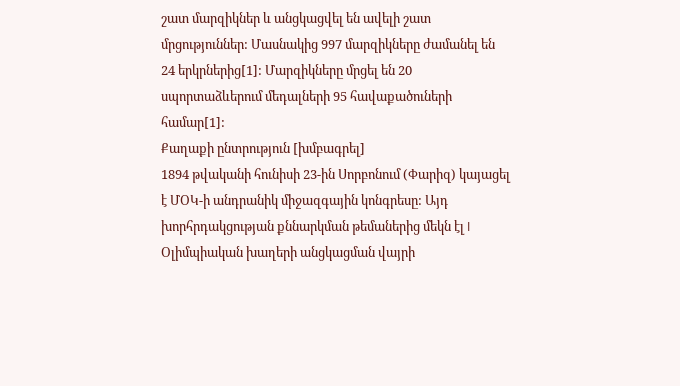շատ մարզիկներ և անցկացվել են ավելի շատ մրցություններ: Մասնակից 997 մարզիկները ժամանել են 24 երկրներից[1]: Մարզիկները մրցել են 20 սպորտաձևերում մեդալների 95 հավաքածուների համար[1]:
Քաղաքի ընտրություն [խմբագրել]
1894 թվականի հունիսի 23-ին Սորբոնում (Փարիզ) կայացել է ՄՕԿ-ի անդրանիկ միջազգային կոնգրեսը: Այդ խորհրդակցության քննարկման թեմաներից մեկն էլ I Օլիմպիական խաղերի անցկացման վայրի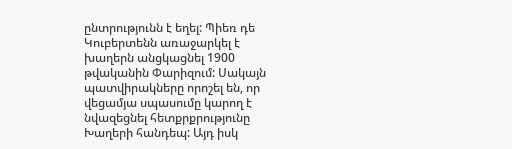ընտրությունն է եղել: Պիեռ դե Կուբերտենն առաջարկել է խաղերն անցկացնել 1900 թվականին Փարիզում: Սակայն պատվիրակները որոշել են, որ վեցամյա սպասումը կարող է նվազեցնել հետքրքրությունը Խաղերի հանդեպ: Այդ իսկ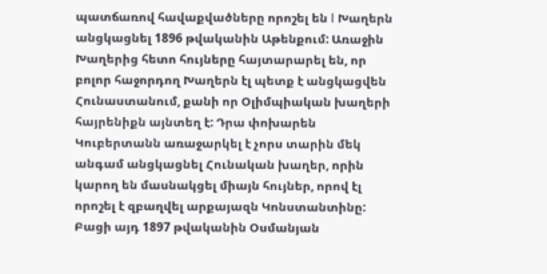պատճառով հավաքվածները որոշել են I Խաղերն անցկացնել 1896 թվականին Աթենքում: Առաջին Խաղերից հետո հույները հայտարարել են, որ բոլոր հաջորդող Խաղերն էլ պետք է անցկացվեն Հունաստանում, քանի որ Օլիմպիական խաղերի հայրենիքն այնտեղ է: Դրա փոխարեն Կուբերտանն առաջարկել է չորս տարին մեկ անգամ անցկացնել Հունական խաղեր, որին կարող են մասնակցել միայն հույներ, որով էլ որոշել է զբաղվել արքայազն Կոնստանտինը: Բացի այդ 1897 թվականին Օսմանյան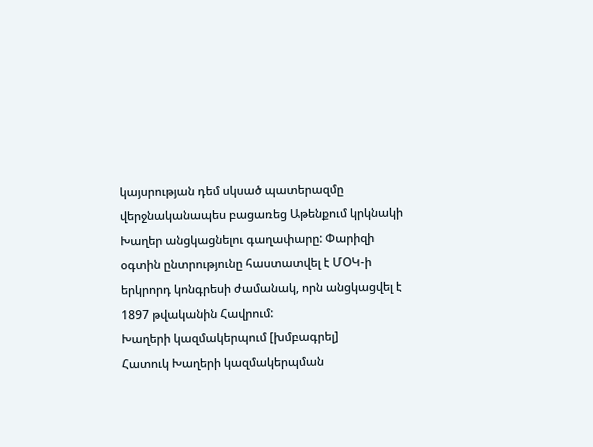կայսրության դեմ սկսած պատերազմը վերջնականապես բացառեց Աթենքում կրկնակի Խաղեր անցկացնելու գաղափարը: Փարիզի օգտին ընտրությունը հաստատվել է ՄՕԿ-ի երկրորդ կոնգրեսի ժամանակ, որն անցկացվել է 1897 թվականին Հավրում:
Խաղերի կազմակերպում [խմբագրել]
Հատուկ Խաղերի կազմակերպման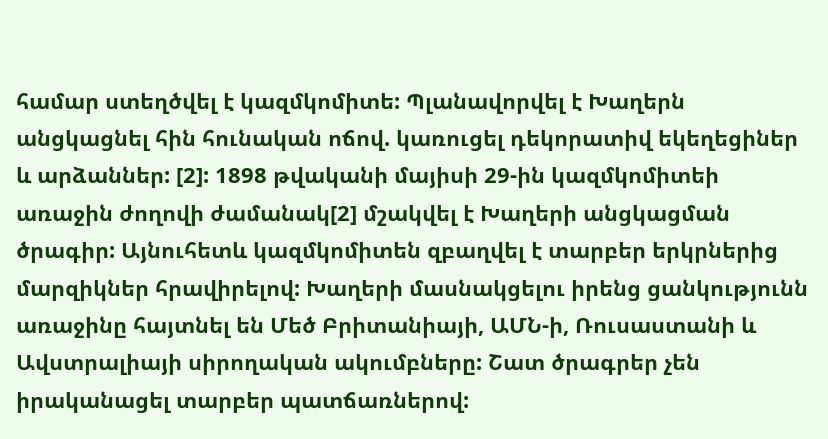համար ստեղծվել է կազմկոմիտե: Պլանավորվել է Խաղերն անցկացնել հին հունական ոճով. կառուցել դեկորատիվ եկեղեցիներ և արձաններ: [2]: 1898 թվականի մայիսի 29-ին կազմկոմիտեի առաջին ժողովի ժամանակ[2] մշակվել է Խաղերի անցկացման ծրագիր: Այնուհետև կազմկոմիտեն զբաղվել է տարբեր երկրներից մարզիկներ հրավիրելով: Խաղերի մասնակցելու իրենց ցանկությունն առաջինը հայտնել են Մեծ Բրիտանիայի, ԱՄՆ-ի, Ռուսաստանի և Ավստրալիայի սիրողական ակումբները: Շատ ծրագրեր չեն իրականացել տարբեր պատճառներով: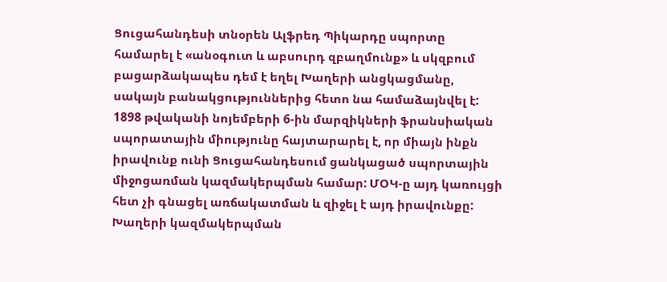Ցուցահանդեսի տնօրեն Ալֆրեդ Պիկարդը սպորտը համարել է «անօգուտ և աբսուրդ զբաղմունք» և սկզբում բացարձակապես դեմ է եղել Խաղերի անցկացմանը, սակայն բանակցություններից հետո նա համաձայնվել է: 1898 թվականի նոյեմբերի 6-ին մարզիկների ֆրանսիական սպորատային միությունը հայտարարել է, որ միայն ինքն իրավունք ունի Ցուցահանդեսում ցանկացած սպորտային միջոցառման կազմակերպման համար: ՄՕԿ-ը այդ կառույցի հետ չի գնացել առճակատման և զիջել է այդ իրավունքը: Խաղերի կազմակերպման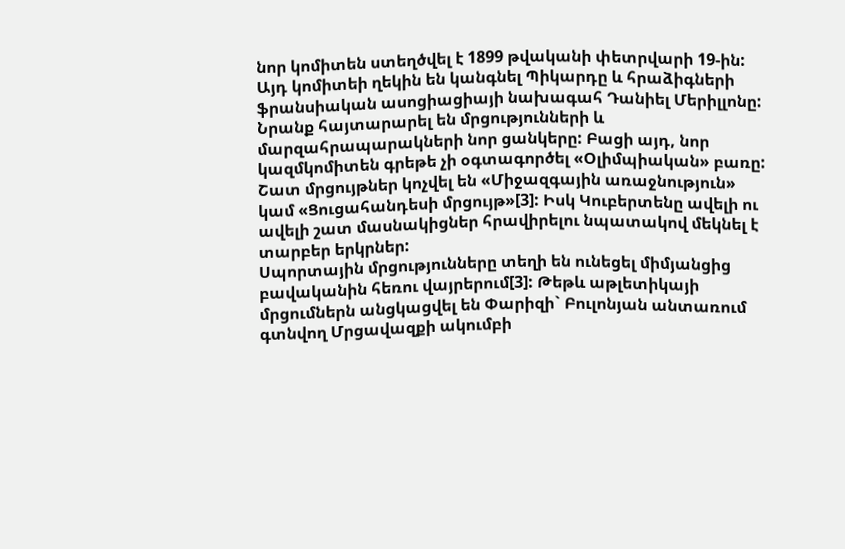նոր կոմիտեն ստեղծվել է 1899 թվականի փետրվարի 19-ին:
Այդ կոմիտեի ղեկին են կանգնել Պիկարդը և հրաձիգների ֆրանսիական ասոցիացիայի նախագահ Դանիել Մերիլլոնը: Նրանք հայտարարել են մրցությունների և մարզահրապարակների նոր ցանկերը: Բացի այդ, նոր կազմկոմիտեն գրեթե չի օգտագործել «Օլիմպիական» բառը: Շատ մրցույթներ կոչվել են «Միջազգային առաջնություն» կամ «Ցուցահանդեսի մրցույթ»[3]: Իսկ Կուբերտենը ավելի ու ավելի շատ մասնակիցներ հրավիրելու նպատակով մեկնել է տարբեր երկրներ:
Սպորտային մրցությունները տեղի են ունեցել միմյանցից բավականին հեռու վայրերում[3]: Թեթև աթլետիկայի մրցումներն անցկացվել են Փարիզի` Բուլոնյան անտառում գտնվող Մրցավազքի ակումբի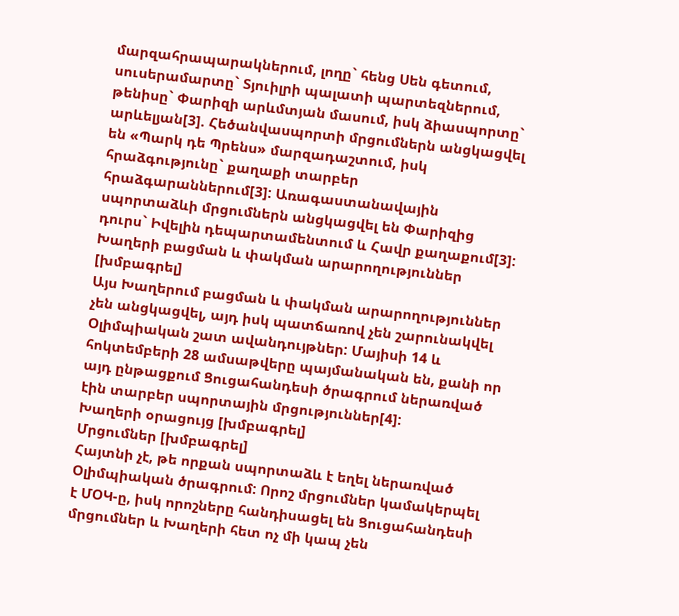մարզահրապարակներում, լողը` հենց Սեն գետում, սուսերամարտը` Տյուիլրի պալատի պարտեզներում, թենիսը` Փարիզի արևմտյան մասում, իսկ ձիասպորտը` արևելյան[3]. Հեծանվասպորտի մրցումներն անցկացվել են «Պարկ դե Պրենս» մարզադաշտում, իսկ հրաձգությունը` քաղաքի տարբեր հրաձգարաններում[3]: Առագաստանավային սպորտաձևի մրցումներն անցկացվել են Փարիզից դուրս` Իվելին դեպարտամենտում և Հավր քաղաքում[3]:
Խաղերի բացման և փակման արարողություններ [խմբագրել]
Այս Խաղերում բացման և փակման արարողություններ չեն անցկացվել, այդ իսկ պատճառով չեն շարունակվել Օլիմպիական շատ ավանդույթներ: Մայիսի 14 և հոկտեմբերի 28 ամսաթվերը պայմանական են, քանի որ այդ ընթացքում Ցուցահանդեսի ծրագրում ներառված էին տարբեր սպորտային մրցություններ[4]:
Խաղերի օրացույց [խմբագրել]
Մրցումներ [խմբագրել]
Հայտնի չէ, թե որքան սպորտաձև է եղել ներառված Օլիմպիական ծրագրում: Որոշ մրցումներ կամակերպել է ՄՕԿ-ը, իսկ որոշները հանդիսացել են Ցուցահանդեսի մրցումներ և Խաղերի հետ ոչ մի կապ չեն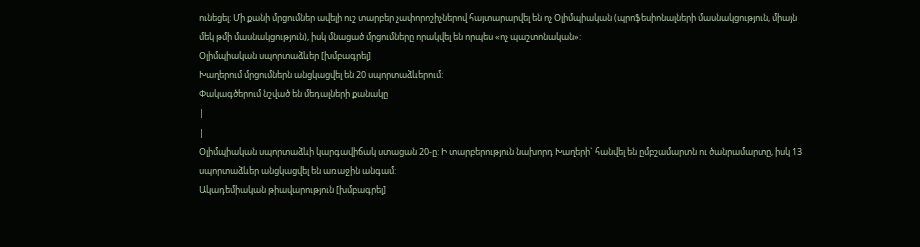ունեցել: Մի քանի մրցումներ ավելի ուշ տարբեր չափորոշիչներով հայտարարվել են ոչ Օլիմպիական (պրոֆեսիոնալների մասնակցություն, միայն մեկ թմի մասնակցություն), իսկ մնացած մրցումները որակվել են որպես «ոչ պաշտոնական»:
Օլիմպիական սպորտաձևեր [խմբագրել]
Խաղերում մրցումներն անցկացվել են 20 սպորտաձևերում:
Փակագծերում նշված են մեդալների քանակը
|
|
Օլիմպիական սպորտաձևի կարգավիճակ ստացան 20-ը: Ի տարբերություն նախորդ Խաղերի` հանվել են ըմբշամարտն ու ծանրամարտը, իսկ 13 սպորտաձևեր անցկացվել են առաջին անգամ:
Ակադեմիական թիավարություն [խմբագրել]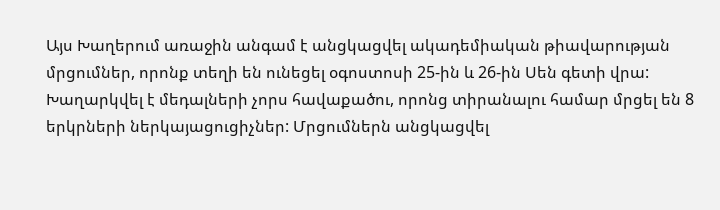Այս Խաղերում առաջին անգամ է անցկացվել ակադեմիական թիավարության մրցումներ, որոնք տեղի են ունեցել օգոստոսի 25-ին և 26-ին Սեն գետի վրա: Խաղարկվել է մեդալների չորս հավաքածու, որոնց տիրանալու համար մրցել են 8 երկրների ներկայացուցիչներ: Մրցումներն անցկացվել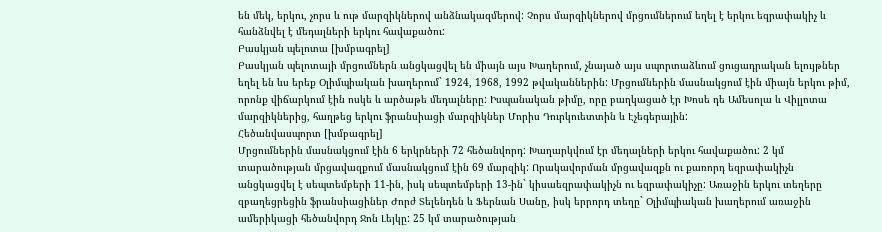են մեկ, երկու, չորս և ութ մարզիկներով անձնակազմերով: Չորս մարզիկներով մրցումներում եղել է երկու եզրափակիչ և հանձնվել է մեդալների երկու հավաքածու:
Բասկյան պելոտա [խմբագրել]
Բասկյան պելոտայի մրցումներն անցկացվել են միայն այս Խաղերում, չնայած այս սպորտաձևում ցուցադրական ելույթներ եղել են ևս երեք Օլիմպիական խաղերում` 1924, 1968, 1992 թվականներին: Մրցումներին մասնակցում էին միայն երկու թիմ, որոնք վիճարկում էին ոսկե և արծաթե մեդալները: Իսպանական թիմը, որը բաղկացած էր Խոսե դե Ամեսոլա և Վիլլոտա մարզիկներից, հաղթեց երկու ֆրանսիացի մարզիկներ Մորիս Դուրկուետտին և Էչեգերային:
Հեծանվասպորտ [խմբագրել]
Մրցումներին մասնակցում էին 6 երկրների 72 հեծանվորդ: Խաղարկվում էր մեդալների երկու հավաքածու: 2 կմ տարածության մրցավազքում մասնակցում էին 69 մարզիկ: Որակավորման մրցավազքն ու քառորդ եզրափակիչն անցկացվել է սեպտեմբերի 11-ին, իսկ սեպտեմբերի 13-ին` կիսաեզրափակիչն ու եզրափակիչը: Առաջին երկու տեղերը զբաղեցրեցին ֆրանսիացիներ Ժորժ Տելենդեն և Ֆերնան Սանը, իսկ երրորդ տեղը` Օլիմպիական խաղերում առաջին ամերիկացի հեծանվորդ Ջոն Լեյկը: 25 կմ տարածության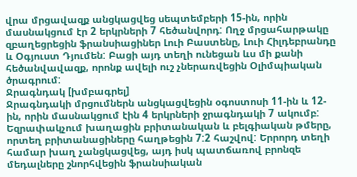վրա մրցավազք անցկացվեց սեպտեմբերի 15-ին, որին մասնակցում էր 2 երկրների 7 հեծանվորդ: Ողջ մրցահարթակը զբաղեցրեցին ֆրանսիացիներ Լուի Բաստենը, Լուի Հիլդեբրանդը և Օգյուստ Դյումեն: Բացի այդ տեղի ունեցան ևս մի քանի հեծանվավազք, որոնք ավելի ուշ չներառվեցին Օլիմպիական ծրագրում:
Ջրագնդակ [խմբագրել]
Ջրագնդակի մրցումներն անցկացվեցին օգոստոսի 11-ին և 12-ին, որին մասնակցում էին 4 երկրների ջրագնդակի 7 ակումբ: Եզրափակչում խաղացին բրիտանական և բելգիական թմերը, որտեղ բրիտանացիները հաղթեցին 7:2 հաշվով: Երրորդ տեղի համար խաղ չանցկացվեց, այդ իսկ պատճառով բրոնզե մեդալները շնորհվեցին ֆրանսիական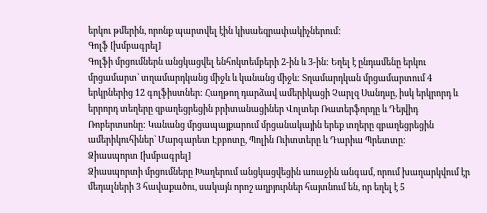երկու թմերին, որոնք պարտվել էին կիսաեզրափակիչներում:
Գոլֆ [խմբագրել]
Գոլֆի մրցումներն անցկացվել ենհոկտեմբերի 2-ին և 3-ին: Եղել է ընդամենը երկու մրցամարտ` տղամարդկանց միջև և կանանց միջև: Տղամարդկան մրցամարտում 4 երկրներից 12 գոլֆիստներ: Հաղթող դարձավ ամերիկացի Չարլզ Սանդսը, իսկ երկրորդ և երրորդ տեղերը զբաղեցրեցին բրիտանացիներ Վոլտեր Ռատերֆորդը և Դեյվիդ Ռոբերտսոնը: Կանանց մրցապայքարում մրցանակային երեք տղերը զբաղեցրեցին ամերիկուհիներ` Մարգարետ Էբբոտը, Պոլին Ուիտտերը և Դարիա Պրետտը:
Ձիասպորտ [խմբագրել]
Ձիասպորտի մրցումները Խաղերում անցկացվեցին առաջին անգամ, որում խաղարկվում էր մեդալների 3 հավաքածու, սակայն որոշ աղբյուրներ հայտնում են, որ եղել է 5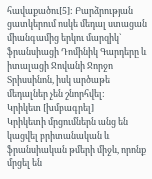հավաքածու[5]: Բարձրության ցատկերում ոսկե մեդալ ստացան միանգամից երկու մարզիկ` ֆրանսիացի Դոմինիկ Գարդերը և իտալացի Ջովանի Ջորջո Տրիսսինոն, իսկ արծաթե մեդալներ չեն շնորհվել:
Կրիկետ [խմբագրել]
Կրիկետի մրցումներն անց են կացվել բրիտանական և ֆրանսիական թմերի միջև, որոնք մրցել են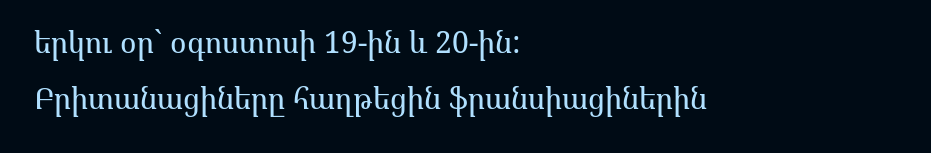երկու օր` օգոստոսի 19-ին և 20-ին: Բրիտանացիները հաղթեցին ֆրանսիացիներին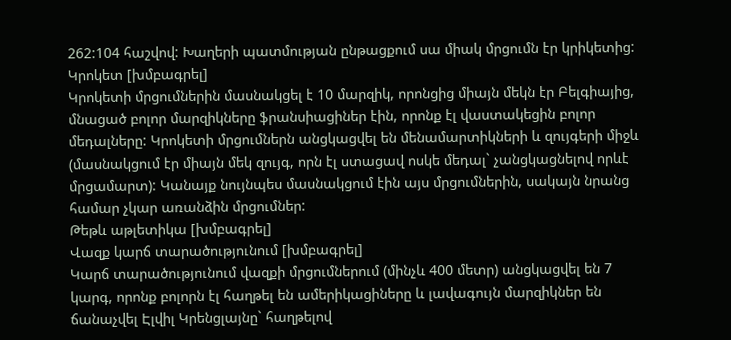262:104 հաշվով: Խաղերի պատմության ընթացքում սա միակ մրցումն էր կրիկետից:
Կրոկետ [խմբագրել]
Կրոկետի մրցումներին մասնակցել է 10 մարզիկ, որոնցից միայն մեկն էր Բելգիայից, մնացած բոլոր մարզիկները ֆրանսիացիներ էին, որոնք էլ վաստակեցին բոլոր մեդալները: Կրոկետի մրցումներն անցկացվել են մենամարտիկների և զույգերի միջև (մասնակցում էր միայն մեկ զույգ, որն էլ ստացավ ոսկե մեդալ` չանցկացնելով որևէ մրցամարտ): Կանայք նույնպես մասնակցում էին այս մրցումներին, սակայն նրանց համար չկար առանձին մրցումներ:
Թեթև աթլետիկա [խմբագրել]
Վազք կարճ տարածությունում [խմբագրել]
Կարճ տարածությունում վազքի մրցումներում (մինչև 400 մետր) անցկացվել են 7 կարգ, որոնք բոլորն էլ հաղթել են ամերիկացիները և լավագույն մարզիկներ են ճանաչվել Էլվիլ Կրենցլայնը` հաղթելով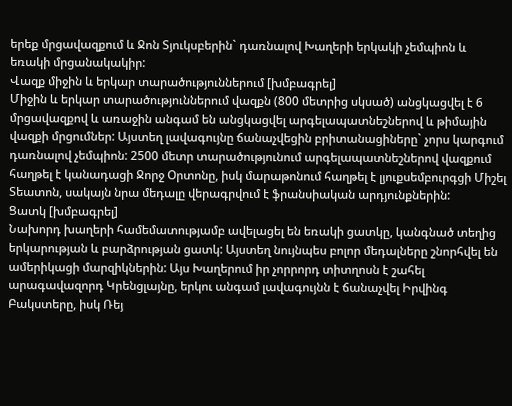երեք մրցավազքում և Ջոն Տյուկսբերին` դառնալով Խաղերի երկակի չեմպիոն և եռակի մրցանակակիր:
Վազք միջին և երկար տարածություններում [խմբագրել]
Միջին և երկար տարածություններում վազքն (800 մետրից սկսած) անցկացվել է 6 մրցավազքով և առաջին անգամ են անցկացվել արգելապատնեշներով և թիմային վազքի մրցումներ: Այստեղ լավագույնը ճանաչվեցին բրիտանացիները` չորս կարգում դառնալով չեմպիոն: 2500 մետր տարածությունում արգելապատնեշներով վազքում հաղթել է կանադացի Ջորջ Օրտոնը, իսկ մարաթոնում հաղթել է լյուքսեմբուրգցի Միշել Տեատոն, սակայն նրա մեդալը վերագրվում է ֆրանսիական արդյունքներին:
Ցատկ [խմբագրել]
Նախորդ խաղերի համեմատությամբ ավելացել են եռակի ցատկը, կանգնած տեղից երկարության և բարձրության ցատկ: Այստեղ նույնպես բոլոր մեդալները շնորհվել են ամերիկացի մարզիկներին: Այս Խաղերում իր չորրորդ տիտղոսն է շահել արագավազորդ Կրենցլայնը, երկու անգամ լավագույնն է ճանաչվել Իրվինգ Բակստերը, իսկ Ռեյ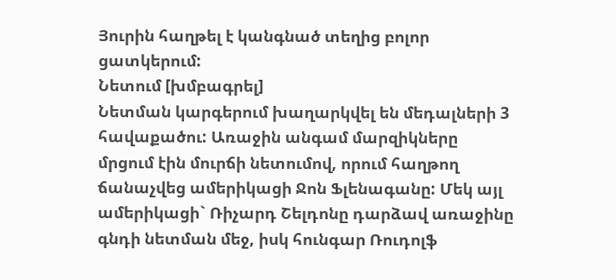Յուրին հաղթել է կանգնած տեղից բոլոր ցատկերում:
Նետում [խմբագրել]
Նետման կարգերում խաղարկվել են մեդալների 3 հավաքածու: Առաջին անգամ մարզիկները մրցում էին մուրճի նետումով, որում հաղթող ճանաչվեց ամերիկացի Ջոն Ֆլենագանը: Մեկ այլ ամերիկացի` Ռիչարդ Շելդոնը դարձավ առաջինը գնդի նետման մեջ, իսկ հունգար Ռուդոլֆ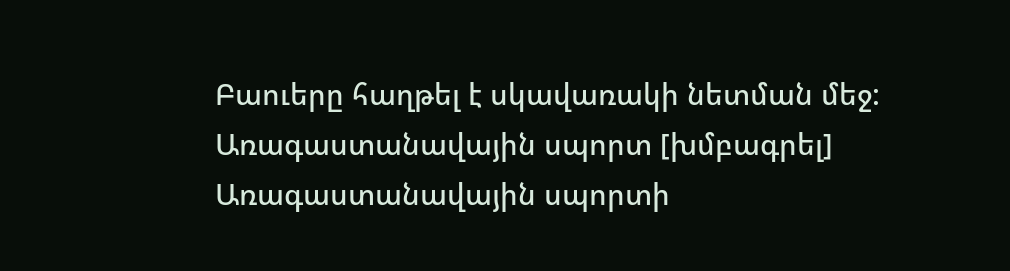Բաուերը հաղթել է սկավառակի նետման մեջ:
Առագաստանավային սպորտ [խմբագրել]
Առագաստանավային սպորտի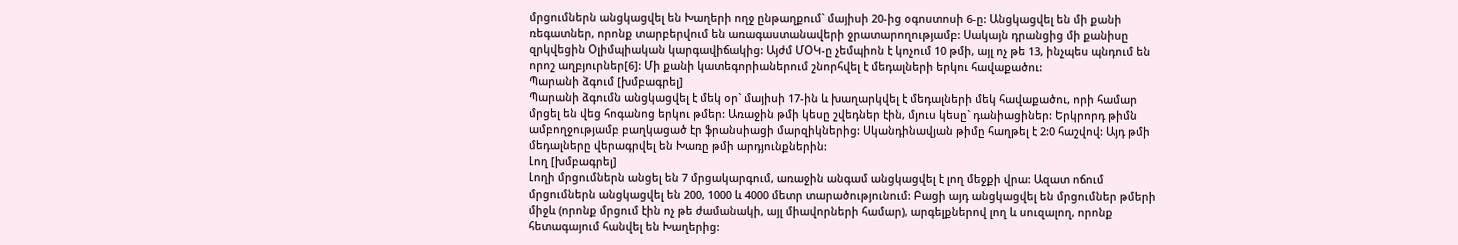մրցումներն անցկացվել են Խաղերի ողջ ընթաղքում` մայիսի 20-ից օգոստոսի 6-ը: Անցկացվել են մի քանի ռեգատներ, որոնք տարբերվում են առագաստանավերի ջրատարողությամբ: Սակայն դրանցից մի քանիսը զրկվեցին Օլիմպիական կարգավիճակից: Այժմ ՄՕԿ-ը չեմպիոն է կոչում 10 թմի, այլ ոչ թե 13, ինչպես պնդում են որոշ աղբյուրներ[6]: Մի քանի կատեգորիաներում շնորհվել է մեդալների երկու հավաքածու:
Պարանի ձգում [խմբագրել]
Պարանի ձգումն անցկացվել է մեկ օր` մայիսի 17-ին և խաղարկվել է մեդալների մեկ հավաքածու, որի համար մրցել են վեց հոգանոց երկու թմեր: Առաջին թմի կեսը շվեդներ էին, մյուս կեսը` դանիացիներ: Երկրորդ թիմն ամբողջությամբ բաղկացած էր ֆրանսիացի մարզիկներից: Սկանդինավյան թիմը հաղթել է 2:0 հաշվով: Այդ թմի մեդալները վերագրվել են Խառը թմի արդյունքներին:
Լող [խմբագրել]
Լողի մրցումներն անցել են 7 մրցակարգում, առաջին անգամ անցկացվել է լող մեջքի վրա: Ազատ ոճում մրցումներն անցկացվել են 200, 1000 և 4000 մետր տարածությունում: Բացի այդ անցկացվել են մրցումներ թմերի միջև (որոնք մրցում էին ոչ թե ժամանակի, այլ միավորների համար), արգելքներով լող և սուզալող, որոնք հետագայում հանվել են Խաղերից: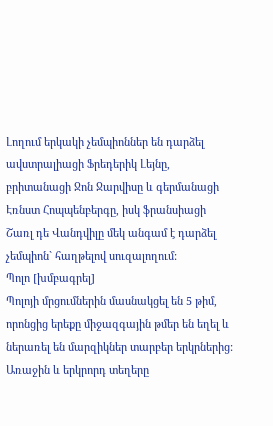Լողում երկակի չեմպիոններ են դարձել ավստրալիացի Ֆրեդերիկ Լեյնը, բրիտանացի Ջոն Ջարվիսը և գերմանացի Էռնստ Հոպպենբերգը, իսկ ֆրանսիացի Շառլ դե Վանդվիլը մեկ անգամ է դարձել չեմպիոն` հաղթելով սուզալողում:
Պոլո [խմբագրել]
Պոլոյի մրցումներին մասնակցել են 5 թիմ, որոնցից երեքը միջազգային թմեր են եղել և ներառել են մարզիկներ տարբեր երկրներից: Առաջին և երկրորդ տեղերը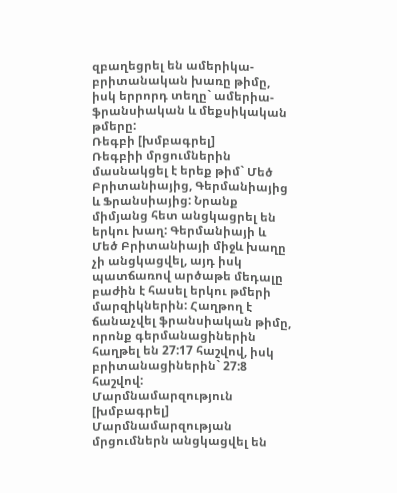զբաղեցրել են ամերիկա-բրիտանական խառը թիմը, իսկ երրորդ տեղը` ամերիա-ֆրանսիական և մեքսիկական թմերը:
Ռեգբի [խմբագրել]
Ռեգբիի մրցումներին մասնակցել է երեք թիմ` Մեծ Բրիտանիայից, Գերմանիայից և Ֆրանսիայից: Նրանք միմյանց հետ անցկացրել են երկու խաղ: Գերմանիայի և Մեծ Բրիտանիայի միջև խաղը չի անցկացվել, այդ իսկ պատճառով արծաթե մեդալը բաժին է հասել երկու թմերի մարզիկներին: Հաղթող է ճանաչվել ֆրանսիական թիմը, որոնք գերմանացիներին հաղթել են 27:17 հաշվով, իսկ բրիտանացիներին` 27:8 հաշվով:
Մարմնամարզություն [խմբագրել]
Մարմնամարզության մրցումներն անցկացվել են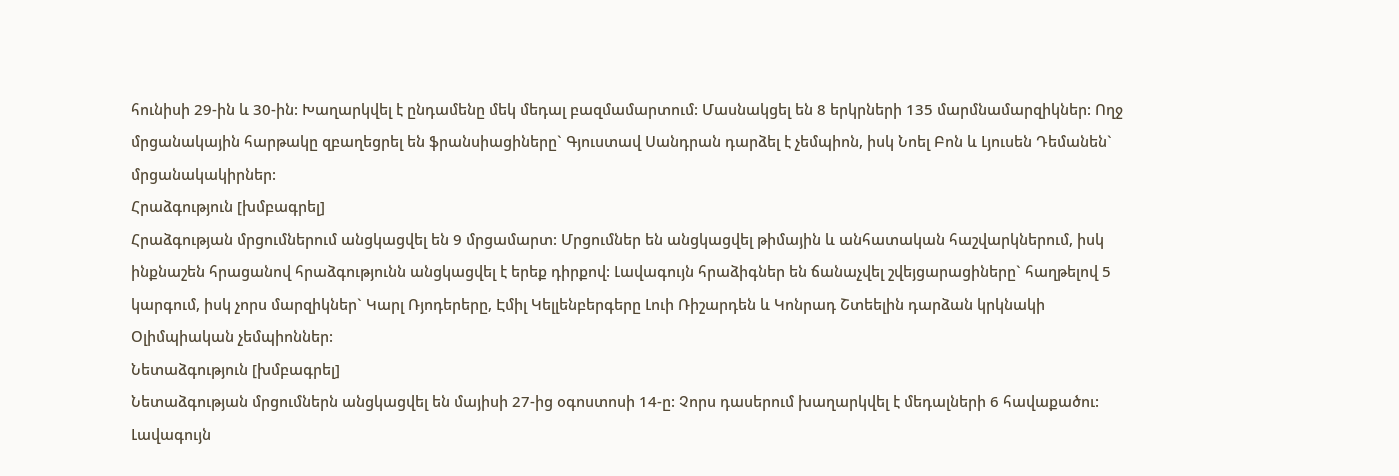հունիսի 29-ին և 30-ին: Խաղարկվել է ընդամենը մեկ մեդալ բազմամարտում: Մասնակցել են 8 երկրների 135 մարմնամարզիկներ: Ողջ մրցանակային հարթակը զբաղեցրել են ֆրանսիացիները` Գյուստավ Սանդրան դարձել է չեմպիոն, իսկ Նոել Բոն և Լյուսեն Դեմանեն` մրցանակակիրներ:
Հրաձգություն [խմբագրել]
Հրաձգության մրցումներում անցկացվել են 9 մրցամարտ: Մրցումներ են անցկացվել թիմային և անհատական հաշվարկներում, իսկ ինքնաշեն հրացանով հրաձգությունն անցկացվել է երեք դիրքով: Լավագույն հրաձիգներ են ճանաչվել շվեյցարացիները` հաղթելով 5 կարգում, իսկ չորս մարզիկներ` Կարլ Ռյոդերերը, Էմիլ Կելլենբերգերը Լուի Ռիշարդեն և Կոնրադ Շտեելին դարձան կրկնակի Օլիմպիական չեմպիոններ:
Նետաձգություն [խմբագրել]
Նետաձգության մրցումներն անցկացվել են մայիսի 27-ից օգոստոսի 14-ը: Չորս դասերում խաղարկվել է մեդալների 6 հավաքածու: Լավագույն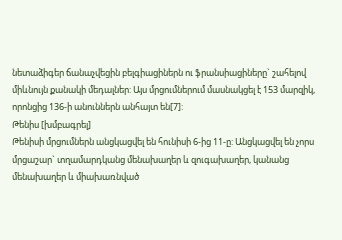նետաձիգեր ճանաչվեցին բելգիացիներն ու ֆրանսիացիները` շահելով միևնույն քանակի մեդալներ: Այս մրցումներում մասնակցել է 153 մարզիկ, որոնցից 136-ի անուններն անհայտ են[7]:
Թենիս [խմբագրել]
Թենիսի մրցումներն անցկացվել են հունիսի 6-ից 11-ը: Անցկացվել են չորս մրցաշար` տղամարդկանց մենախաղեր և զուգախաղեր, կանանց մենախաղեր և միախառնված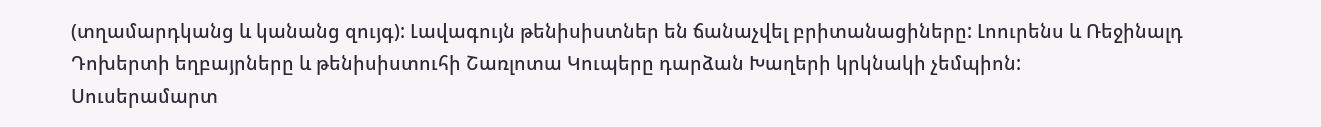(տղամարդկանց և կանանց զույգ): Լավագույն թենիսիստներ են ճանաչվել բրիտանացիները: Լոուրենս և Ռեջինալդ Դոխերտի եղբայրները և թենիսիստուհի Շառլոտա Կուպերը դարձան Խաղերի կրկնակի չեմպիոն:
Սուսերամարտ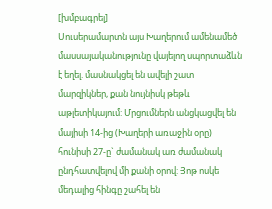[խմբագրել]
Սուսերամարտն այս Խաղերում ամենամեծ մասսայականությունը վայելող սպորտաձևն է եղել. մասնակցել են ավելի շատ մարզիկներ, քան նույնիսկ թեթև աթլետիկայում: Մրցումներն անցկացվել են մայիսի 14-ից (Խաղերի առաջին օրը) հունիսի 27-ը` ժամանակ առ ժամանակ ընդհատվելով մի քանի օրով: Յոթ ոսկե մեդալից հինգը շահել են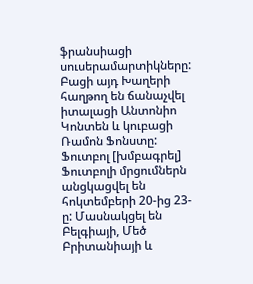ֆրանսիացի սուսերամարտիկները: Բացի այդ Խաղերի հաղթող են ճանաչվել իտալացի Անտոնիո Կոնտեն և կուբացի Ռամոն Ֆոնստը:
Ֆուտբոլ [խմբագրել]
Ֆուտբոլի մրցումներն անցկացվել են հոկտեմբերի 20-ից 23-ը: Մասնակցել են Բելգիայի, Մեծ Բրիտանիայի և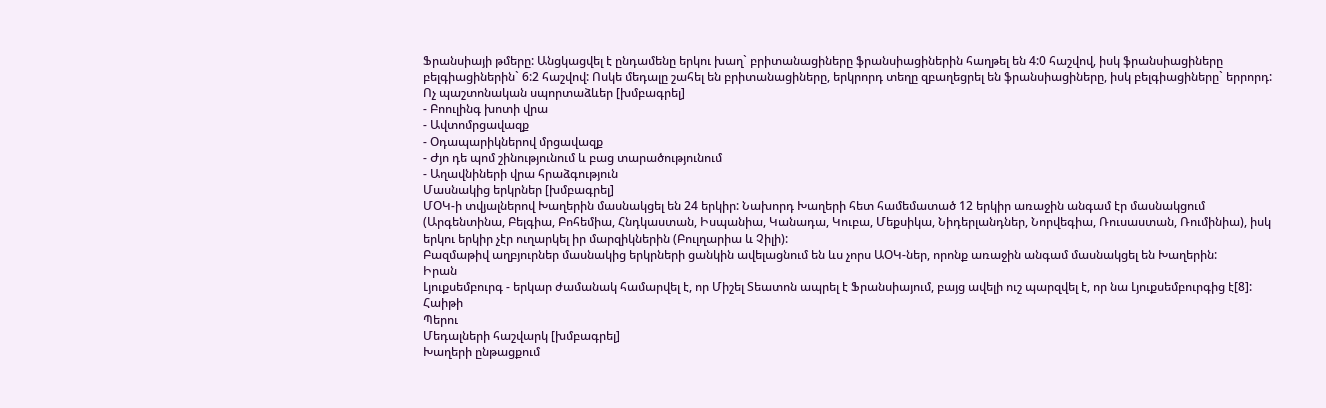Ֆրանսիայի թմերը: Անցկացվել է ընդամենը երկու խաղ` բրիտանացիները ֆրանսիացիներին հաղթել են 4:0 հաշվով, իսկ ֆրանսիացիները բելգիացիներին` 6:2 հաշվով: Ոսկե մեդալը շահել են բրիտանացիները, երկրորդ տեղը զբաղեցրել են ֆրանսիացիները, իսկ բելգիացիները` երրորդ:
Ոչ պաշտոնական սպորտաձևեր [խմբագրել]
- Բոուլինգ խոտի վրա
- Ավտոմրցավազք
- Օդապարիկներով մրցավազք
- Ժյո դե պոմ շինությունում և բաց տարածությունում
- Աղավնիների վրա հրաձգություն
Մասնակից երկրներ [խմբագրել]
ՄՕԿ-ի տվյալներով Խաղերին մասնակցել են 24 երկիր: Նախորդ Խաղերի հետ համեմատած 12 երկիր առաջին անգամ էր մասնակցում (Արգենտինա, Բելգիա, Բոհեմիա, Հնդկաստան, Իսպանիա, Կանադա, Կուբա, Մեքսիկա, Նիդերլանդներ, Նորվեգիա, Ռուսաստան, Ռումինիա), իսկ երկու երկիր չէր ուղարկել իր մարզիկներին (Բուլղարիա և Չիլի):
Բազմաթիվ աղբյուրներ մասնակից երկրների ցանկին ավելացնում են ևս չորս ԱՕԿ-ներ, որոնք առաջին անգամ մասնակցել են Խաղերին:
Իրան
Լյուքսեմբուրգ - երկար ժամանակ համարվել է, որ Միշել Տեատոն ապրել է Ֆրանսիայում, բայց ավելի ուշ պարզվել է, որ նա Լյուքսեմբուրգից է[8]:
Հաիթի
Պերու
Մեդալների հաշվարկ [խմբագրել]
Խաղերի ընթացքում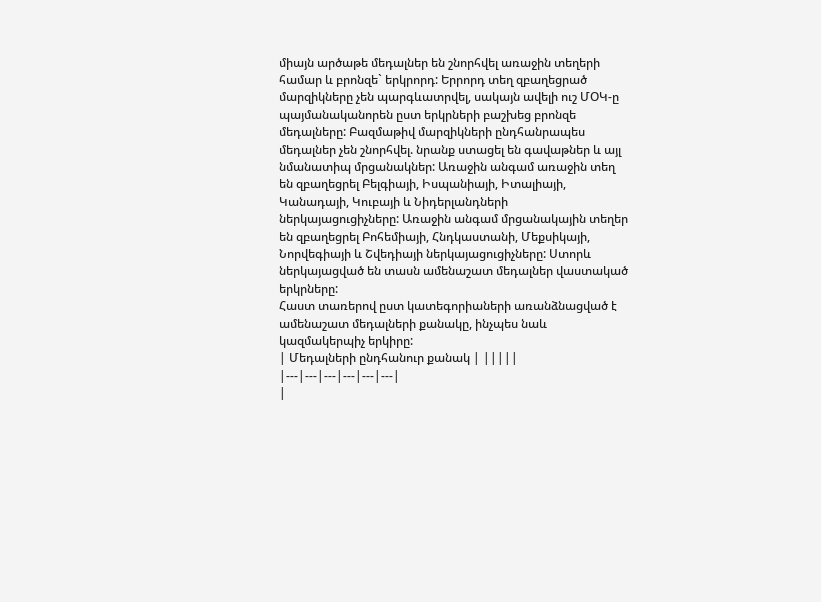միայն արծաթե մեդալներ են շնորհվել առաջին տեղերի համար և բրոնզե` երկրորդ: Երրորդ տեղ զբաղեցրած մարզիկները չեն պարգևատրվել, սակայն ավելի ուշ ՄՕԿ-ը պայմանականորեն ըստ երկրների բաշխեց բրոնզե մեդալները: Բազմաթիվ մարզիկների ընդհանրապես մեդալներ չեն շնորհվել. նրանք ստացել են գավաթներ և այլ նմանատիպ մրցանակներ: Առաջին անգամ առաջին տեղ են զբաղեցրել Բելգիայի, Իսպանիայի, Իտալիայի, Կանադայի, Կուբայի և Նիդերլանդների ներկայացուցիչները: Առաջին անգամ մրցանակային տեղեր են զբաղեցրել Բոհեմիայի, Հնդկաստանի, Մեքսիկայի, Նորվեգիայի և Շվեդիայի ներկայացուցիչները: Ստորև ներկայացված են տասն ամենաշատ մեդալներ վաստակած երկրները:
Հաստ տառերով ըստ կատեգորիաների առանձնացված է ամենաշատ մեդալների քանակը, ինչպես նաև կազմակերպիչ երկիրը:
| Մեդալների ընդհանուր քանակ | |||||
|---|---|---|---|---|---|
|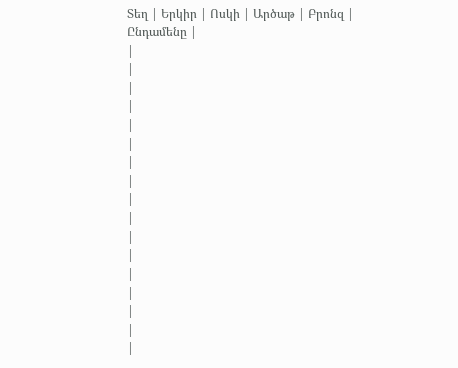Տեղ | Երկիր | Ոսկի | Արծաթ | Բրոնզ | Ընդամենը |
|
|
|
|
|
|
|
|
|
|
|
|
|
|
|
|
|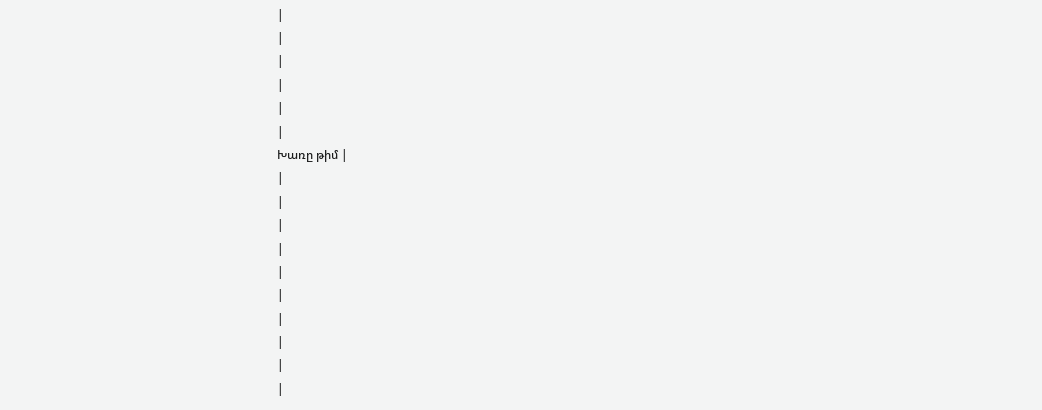|
|
|
|
|
|
Խառը թիմ |
|
|
|
|
|
|
|
|
|
|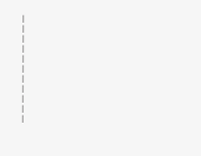|
|
|
|
|
|
|
|
|
|
|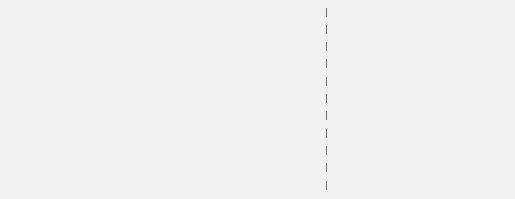|
|
|
|
|
|
|
|
|
|
|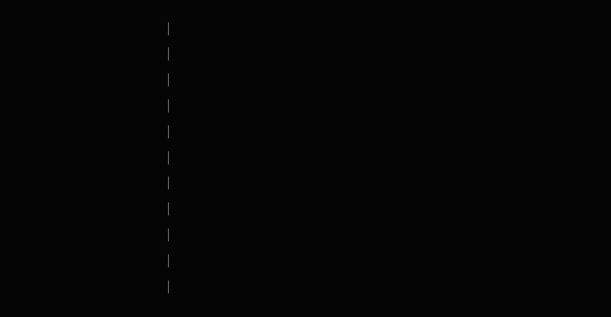|
|
|
|
|
|
|
|
|
|
|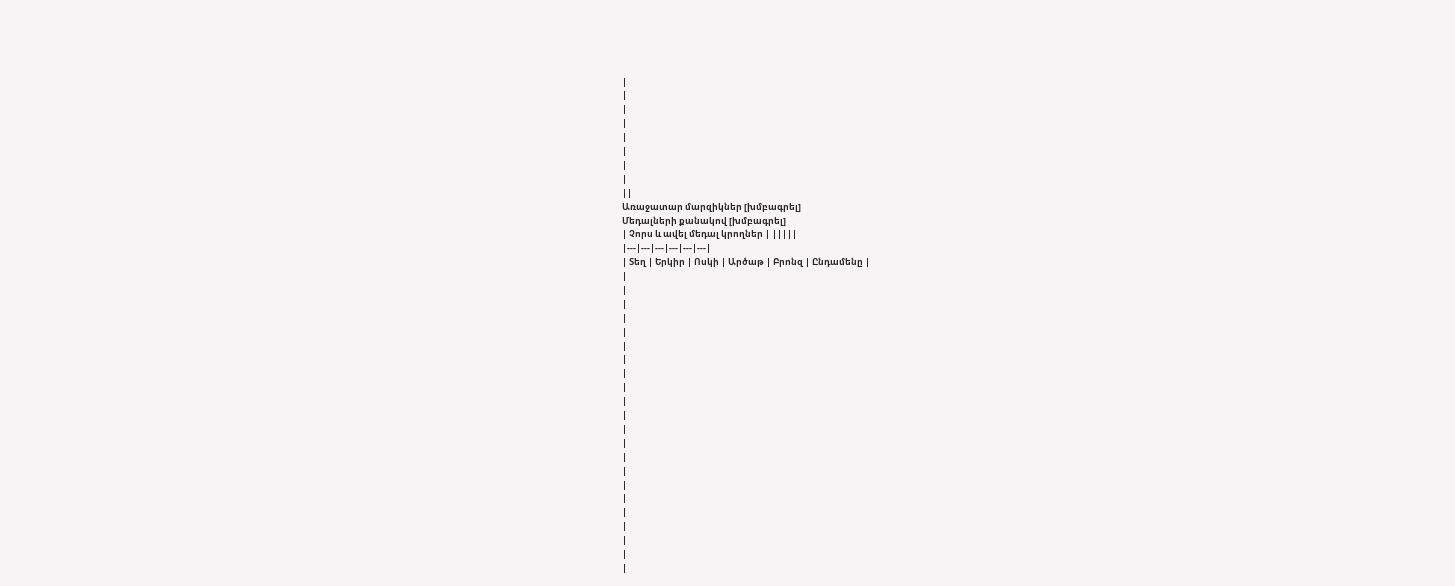|
|
|
|
|
|
|
|
||
Առաջատար մարզիկներ [խմբագրել]
Մեդալների քանակով [խմբագրել]
| Չորս և ավել մեդալ կրողներ | |||||
|---|---|---|---|---|---|
| Տեղ | Երկիր | Ոսկի | Արծաթ | Բրոնզ | Ընդամենը |
|
|
|
|
|
|
|
|
|
|
|
|
|
|
|
|
|
|
|
|
|
|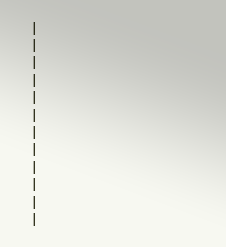|
|
|
|
|
|
|
|
|
|
|
|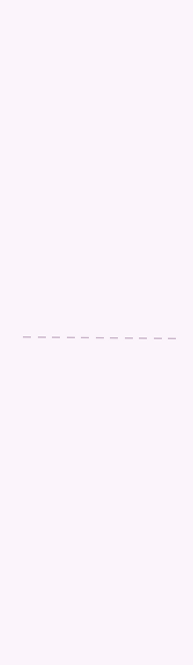|
|
|
|
|
|
|
|
|
|
|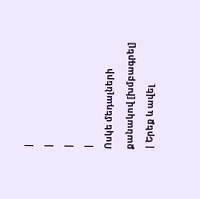|
|
|
|
Ոսկե մեդալների քանակով [խմբագրել]
| Երեք և ավել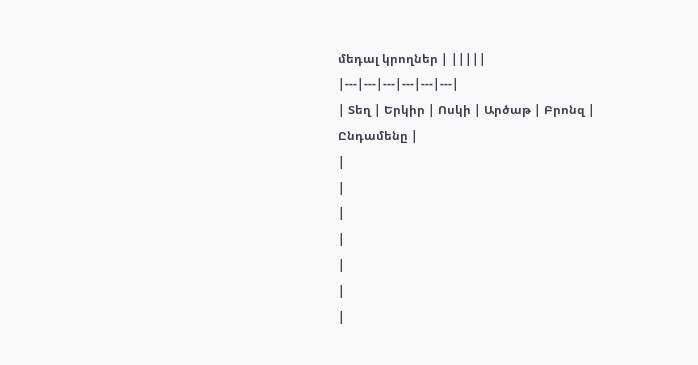մեդալ կրողներ | |||||
|---|---|---|---|---|---|
| Տեղ | Երկիր | Ոսկի | Արծաթ | Բրոնզ | Ընդամենը |
|
|
|
|
|
|
|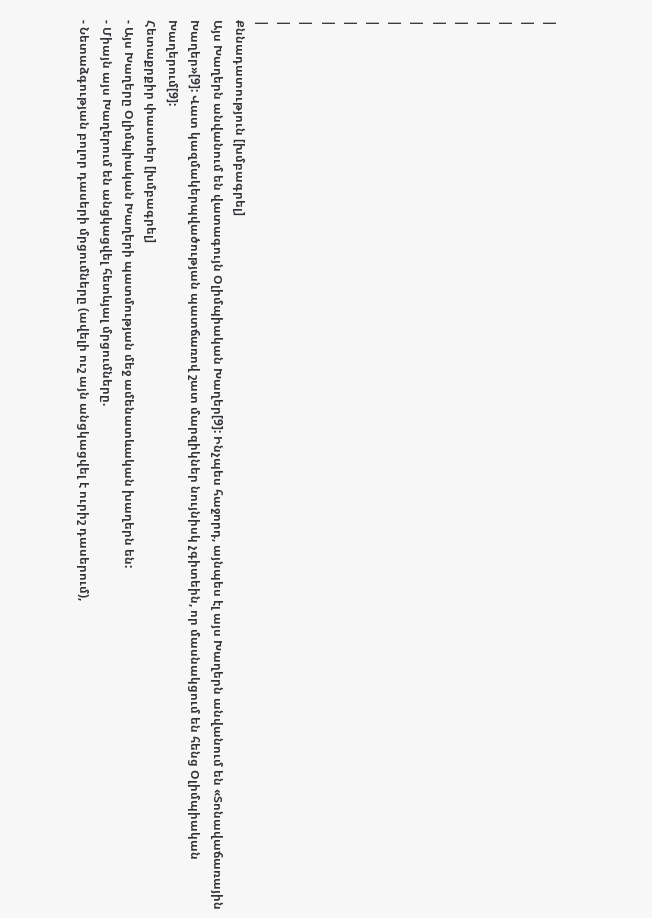|
|
|
|
|
|
|
|
|
|
|
|
|
|
Քննադատություն [խմբագրել]
Այս Խաղերն անվանում են վատագույն Օլիմպիական Խաղեր[9]: Ինչպես հաջորդ, այնպես էլ այս Խաղերն անվանում են «Տոնավաճառային Խաղեր»[9]: Վատ կազմակերպվածության պատճառով շատ մարզիկներ նույնիսկ չգիտեին, որ մասնակցում են հենց Օլիմպիական Խաղերում[9]:
Հետաքրքիր փաստեր [խմբագրել]
- Այս Խաղերը Օլիմպիական Խաղերի պատմության մեջ ամենատևական խաղերն են:
- Միայն այս Խաղերում են անցկացվել հետևյալ մրցումները.
- Նետաձգության բոլոր դասերի մրցումները (ավելի ուշ այն անցկացվել է ուրիշ դասերում),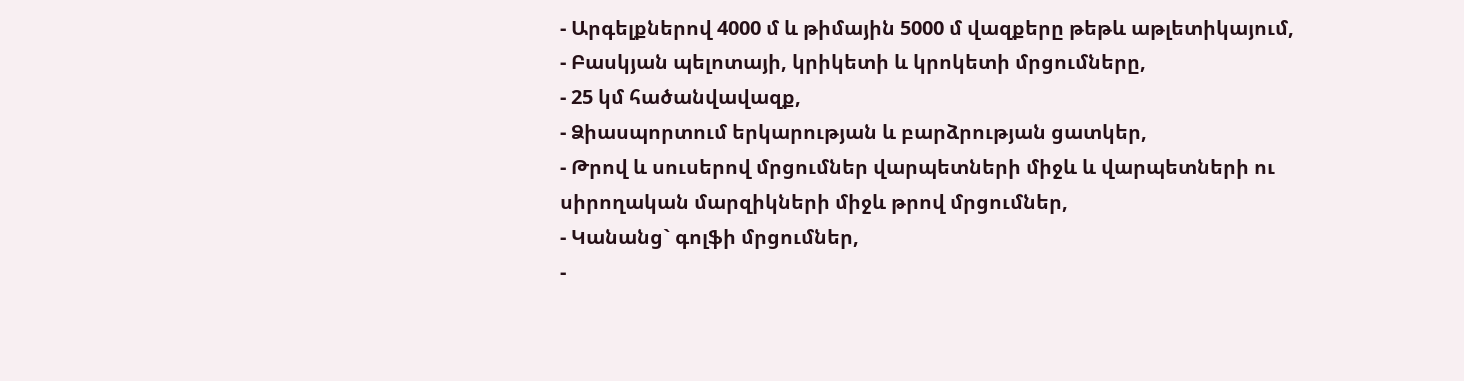- Արգելքներով 4000 մ և թիմային 5000 մ վազքերը թեթև աթլետիկայում,
- Բասկյան պելոտայի, կրիկետի և կրոկետի մրցումները,
- 25 կմ հածանվավազք,
- Ձիասպորտում երկարության և բարձրության ցատկեր,
- Թրով և սուսերով մրցումներ վարպետների միջև և վարպետների ու սիրողական մարզիկների միջև թրով մրցումներ,
- Կանանց` գոլֆի մրցումներ,
-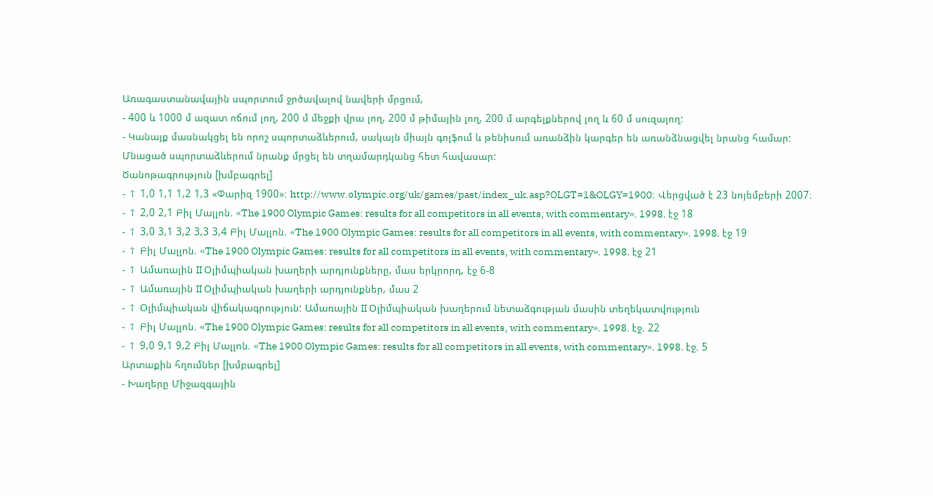Առագաստանավային սպորտում ջրծավալով նավերի մրցում,
- 400 և 1000 մ ազատ ոճում լող, 200 մ մեջքի վրա լող, 200 մ թիմային լող, 200 մ արգելքներով լող և 60 մ սուզալող:
- Կանայք մասնակցել են որոշ սպորտաձևերում, սակայն միայն գոլֆում և թենիսում առանձին կարգեր են առանձնացվել նրանց համար: Մնացած սպորտաձևերում նրանք մրցել են տղամարդկանց հետ հավասար:
Ծանոթագրություն [խմբագրել]
- ↑ 1,0 1,1 1,2 1,3 «Փարիզ 1900»։ http://www.olympic.org/uk/games/past/index_uk.asp?OLGT=1&OLGY=1900։ Վերցված է 23 նոյեմբերի 2007։
- ↑ 2,0 2,1 Բիլ Մալլոն. «The 1900 Olympic Games: results for all competitors in all events, with commentary». 1998. էջ 18
- ↑ 3,0 3,1 3,2 3,3 3,4 Բիլ Մալլոն. «The 1900 Olympic Games: results for all competitors in all events, with commentary». 1998. էջ 19
- ↑ Բիլ Մալլոն. «The 1900 Olympic Games: results for all competitors in all events, with commentary». 1998. էջ 21
- ↑ Ամառային II Օլիմպիական խաղերի արդյունքները, մաս երկրորդ, էջ 6-8
- ↑ Ամառային II Օլիմպիական խաղերի արդյունքներ, մաս 2
- ↑ Օլիմպիական վիճակագրություն: Ամառային II Օլիմպիական խաղերում նետաձգության մասին տեղեկատվություն
- ↑ Բիլ Մալլոն. «The 1900 Olympic Games: results for all competitors in all events, with commentary». 1998. էջ. 22
- ↑ 9,0 9,1 9,2 Բիլ Մալլոն. «The 1900 Olympic Games: results for all competitors in all events, with commentary». 1998. էջ. 5
Արտաքին հղումներ [խմբագրել]
- Խաղերը Միջազգային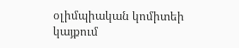օլիմպիական կոմիտեի կայքում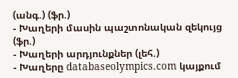(անգ.) (ֆր.)
- Խաղերի մասին պաշտոնական զեկույց (ֆր.)
- Խաղերի արդյունքներ (լեհ.)
- Խաղերը databaseolympics.com կայքում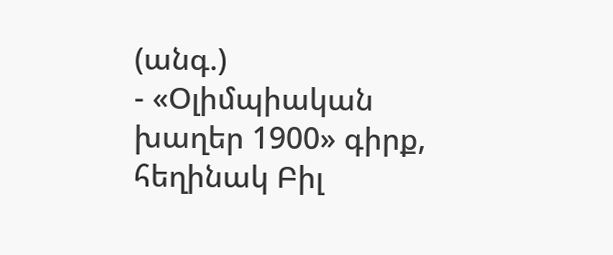(անգ.)
- «Օլիմպիական խաղեր 1900» գիրք, հեղինակ Բիլ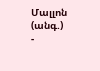Մալլոն (անգ.)
-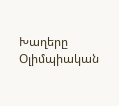Խաղերը Օլիմպիական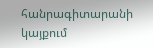հանրագիտարանի կայքում